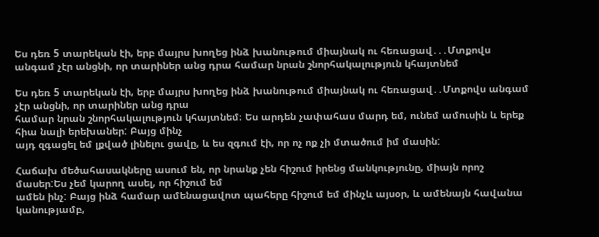Ես դեռ 5 տարեկան էի, երբ մայրս խողեց ինձ խանութում միայնակ ու հեռացավ․․․Մտքովս անգամ չէր անցնի, որ տարիներ անց դրա համար նրան շնորհակալություն կհայտնեմ

Ես դեռ 5 տարեկան էի, երբ մայրս խողեց ինձ խանութում միայնակ ու հեռացավ․․Մտքովս անգամ չէր անցնի, որ տարիներ անց դրա
համար նրան շնորհակալություն կհայտնեմ։ Ես արդեն չափահաս մարդ եմ, ունեմ ամուսին և երեք հիա նալի երեխաներ: Բայց մինչ
այդ զգացել եմ լքված լինելու ցավը, և ես զգում էի, որ ոչ ոք չի մտածում իմ մասին:

Հաճախ մեծահասակները ասում են, որ նրանք չեն հիշում իրենց մանկությունը, միայն որոշ մասեր:Ես չեմ կարող ասել, որ հիշում եմ
ամեն ինչ: Բայց ինձ համար ամենացավոտ պահերը հիշում եմ մինչև այսօր, և ամենայն հավանա կանությամբ,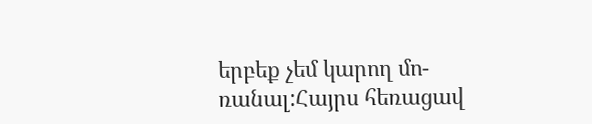երբեք չեմ կարող մո-
ռանալ:Հայրս հեռացավ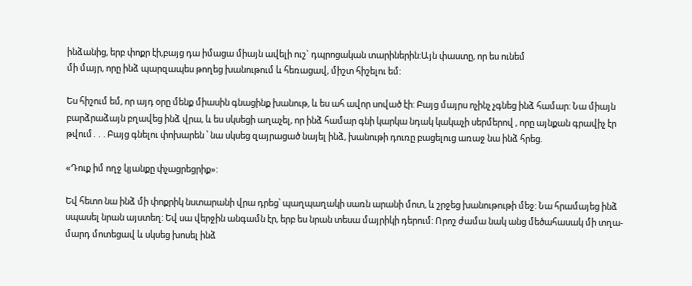ինձանից, երբ փոքր էի,բայց դա իմացա միայն ավելի ուշ` դպրոցական տարիներին:Այն փաստը, որ ես ունեմ
մի մայր, որը ինձ պարզապես թողեց խանութում և հեռացավ, միշտ հիշելու եմ:

Ես հիշում եմ, որ այդ օրը մենք միասին գնացինք խանութ, և ես ահ ավոր սոված էի: Բայց մայրս ոչինչ չգնեց ինձ համար: Նա միայն
բարձրաձայն բղավեց ինձ վրա, և ես սկսեցի աղաչել, որ ինձ համար գնի կարկա նդակ կակաչի սերմերով , որը այնքան գրավիչ էր
թվում․․․Բայց գնելու փոխարեն ՝ նա սկսեց զայրացած նայել ինձ, խանութի դուռը բացելուց առաջ նա ինձ հրեց.

«Դուք իմ ողջ կյանքը փչացրեցրիք»:

Եվ հետո նա ինձ մի փոքրիկ նստարանի վրա դրեց՝ պաղպաղակի սառն արանի մոտ, և շրջեց խանութութի մեջ: Նա հրամայեց ինձ
սպասել նրան այստեղ: Եվ սա վերջին անգամն էր, երբ ես նրան տեսա մայրիկի դերում: Որոշ ժամա նակ անց մեծահասակ մի տղա-
մարդ մոտեցավ և սկսեց խոսել ինձ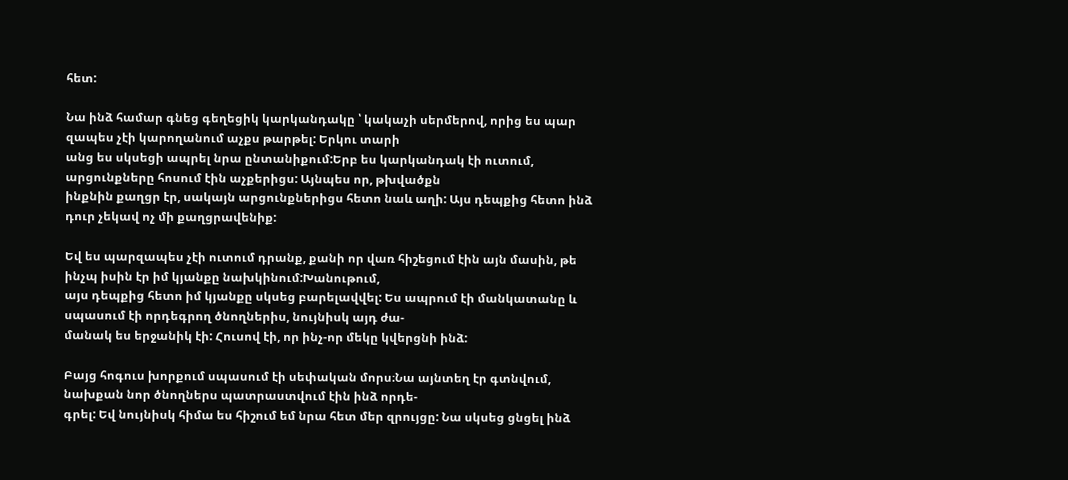հետ:

Նա ինձ համար գնեց գեղեցիկ կարկանդակը ՝ կակաչի սերմերով, որից ես պար զապես չէի կարողանում աչքս թարթել: Երկու տարի
անց ես սկսեցի ապրել նրա ընտանիքում:Երբ ես կարկանդակ էի ուտում, արցունքները հոսում էին աչքերիցս: Այնպես որ, թխվածքն
ինքնին քաղցր էր, սակայն արցունքներիցս հետո նաև աղի: Այս դեպքից հետո ինձ դուր չեկավ ոչ մի քաղցրավենիք:

Եվ ես պարզապես չէի ուտում դրանք, քանի որ վառ հիշեցում էին այն մասին, թե ինչպ իսին էր իմ կյանքը նախկինում:Խանութում,
այս դեպքից հետո իմ կյանքը սկսեց բարելավվել: Ես ապրում էի մանկատանը և սպասում էի որդեգրող ծնողներիս, նույնիսկ այդ ժա-
մանակ ես երջանիկ էի: Հուսով էի, որ ինչ-որ մեկը կվերցնի ինձ:

Բայց հոգուս խորքում սպասում էի սեփական մորս։Նա այնտեղ էր գտնվում, նախքան նոր ծնողներս պատրաստվում էին ինձ որդե-
գրել: Եվ նույնիսկ հիմա ես հիշում եմ նրա հետ մեր զրույցը: Նա սկսեց ցնցել ինձ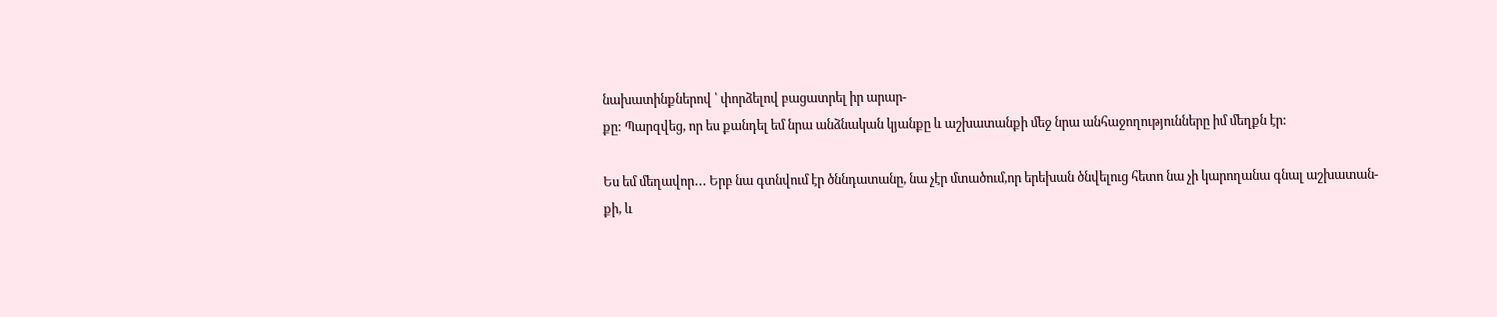նախատինքներով ՝ փորձելով բացատրել իր արար-
քը: Պարզվեց, որ ես քանդել եմ նրա անձնական կյանքը և աշխատանքի մեջ նրա անհաջողությունները իմ մեղքն էր:

Ես եմ մեղավոր․․․ Երբ նա գտնվում էր ծննդատանը, նա չէր մտածում,որ երեխան ծնվելուց հետո նա չի կարողանա գնալ աշխատան-
քի, և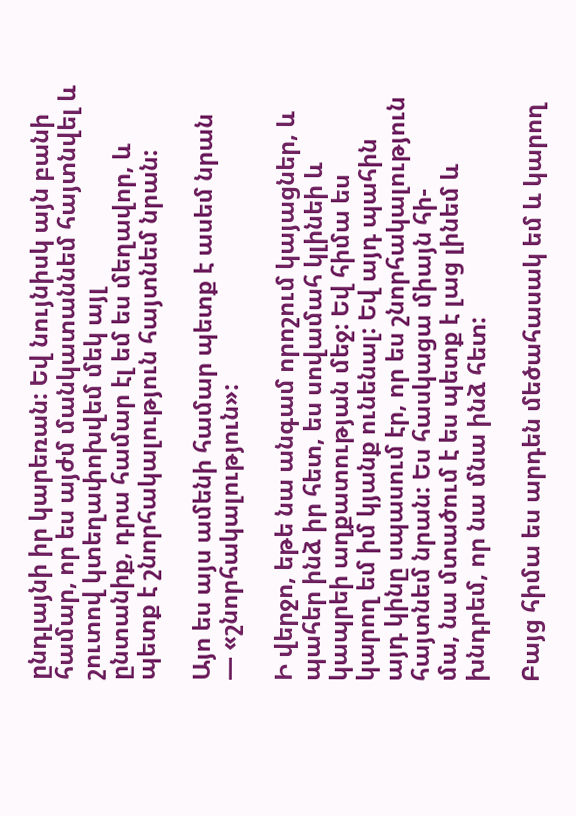ընդլայնի իր կարեռան: Եվ նույնիսկ այն բանի համար, որ ես այժմ մանկատաննեմ հայտնվել և շուտով կտեղափոխվեմ մեկ այլ
ընտանիք, դրա համար էլ եմ ես մեղավոր, և պետք է շնորհակալություն հայտնեմ նրան:

Այո ես այս ամենի համար պետք է ասեմ նրան — «շնորհակալություն»:

Ի վերջո, եթե նա անգամ որոշում կայացներ, և պահեր ինձ իր հետ, ես սովամահ կլինեի և կապրեի աղքատության մեջ: Եվ հիմա ես
կարող եմ իմ կյանք ունենալ: Եվ այդ պահին այդ կինը սպասում էր, որ ես շնորհակալություն հայտնեմ նրան: Ես հասկացա միայն հի-
մա, նա մտածում է ես պետք է լաց լինեմ և խնդրեմ, որ նա մնա ինձ հետ:

Բայց հիմա ես արդեն մեծահասակ եմ և կարող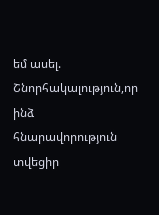եմ ասել. Շնորհակալություն,որ ինձ հնարավորություն տվեցիր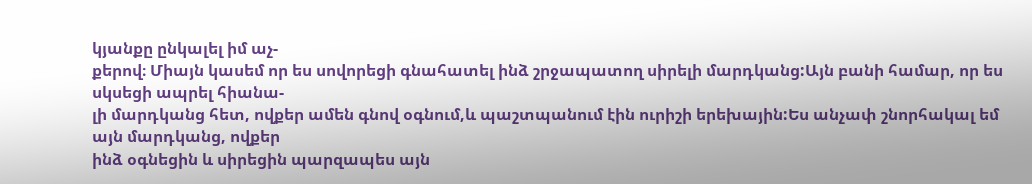կյանքը ընկալել իմ աչ-
քերով։ Միայն կասեմ որ ես սովորեցի գնահատել ինձ շրջապատող սիրելի մարդկանց:Այն բանի համար, որ ես սկսեցի ապրել հիանա-
լի մարդկանց հետ, ովքեր ամեն գնով օգնում,և պաշտպանում էին ուրիշի երեխային:Ես անչափ շնորհակալ եմ այն մարդկանց, ովքեր
ինձ օգնեցին և սիրեցին պարզապես այն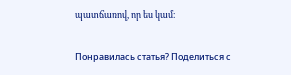պատճառով, որ ես կամ։

Понравилась статья? Поделиться с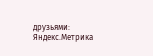друзьями:
Яндекс.Метрика